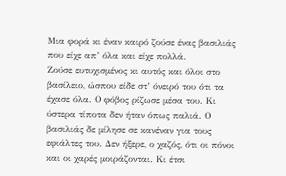Μια φορά κι έναν καιρό ζούσε ένας βασιλιάς που είχε απ’ όλα και είχε πολλά.
Ζούσε ευτυχισµένος κι αυτός και όλοι στο βασίλειο, ώσπου είδε στ’ όνειρό του ότι τα έχασε όλα. Ο φόβος ρίζωσε µέσα του. Κι ύστερα τίποτα δεν ήταν όπως παλιά. Ο βασιλιάς δε µίλησε σε κανέναν για τους εφιάλτες του. Δεν ήξερε, ο χαζός, ότι οι πόνοι και οι χαρές µοιράζονται. Κι έτσι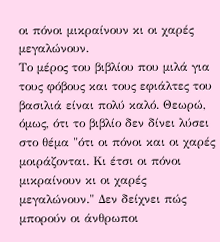οι πόνοι µικραίνουν κι οι χαρές µεγαλώνουν.
Το μέρος του βιβλίου που μιλά για τους φόβους και τους εφιάλτες του βασιλιά είναι πολύ καλό. Θεωρώ, όμως, ότι το βιβλίο δεν δίνει λύσει στο θέμα "ότι οι πόνοι και οι χαρές µοιράζονται. Κι έτσι οι πόνοι µικραίνουν κι οι χαρές µεγαλώνουν." Δεν δείχνει πώς μπορούν οι άνθρωποι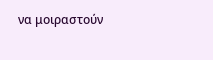να μοιραστούν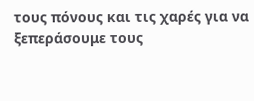τους πόνους και τις χαρές για να ξεπεράσουμε τους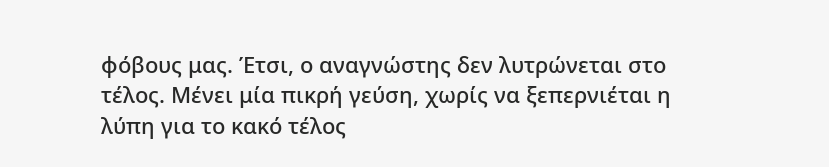φόβους μας. Έτσι, ο αναγνώστης δεν λυτρώνεται στο τέλος. Μένει μία πικρή γεύση, χωρίς να ξεπερνιέται η λύπη για το κακό τέλος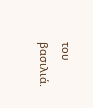του βασιλιά.